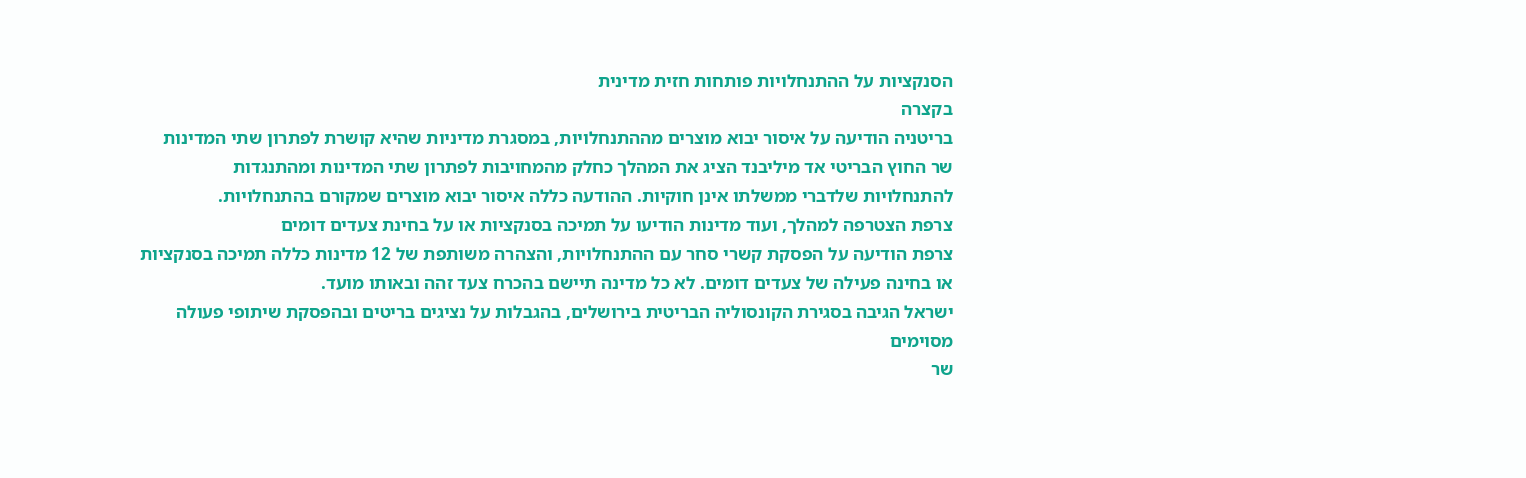הסנקציות על ההתנחלויות פותחות חזית מדינית
בקצרה
בריטניה הודיעה על איסור יבוא מוצרים מההתנחלויות, במסגרת מדיניות שהיא קושרת לפתרון שתי המדינות
שר החוץ הבריטי אד מיליבנד הציג את המהלך כחלק מהמחויבות לפתרון שתי המדינות ומהתנגדות להתנחלויות שלדברי ממשלתו אינן חוקיות. ההודעה כללה איסור יבוא מוצרים שמקורם בהתנחלויות.
צרפת הצטרפה למהלך, ועוד מדינות הודיעו על תמיכה בסנקציות או על בחינת צעדים דומים
צרפת הודיעה על הפסקת קשרי סחר עם ההתנחלויות, והצהרה משותפת של 12 מדינות כללה תמיכה בסנקציות או בחינה פעילה של צעדים דומים. לא כל מדינה תיישם בהכרח צעד זהה ובאותו מועד.
ישראל הגיבה בסגירת הקונסוליה הבריטית בירושלים, בהגבלות על נציגים בריטים ובהפסקת שיתופי פעולה מסוימים
שר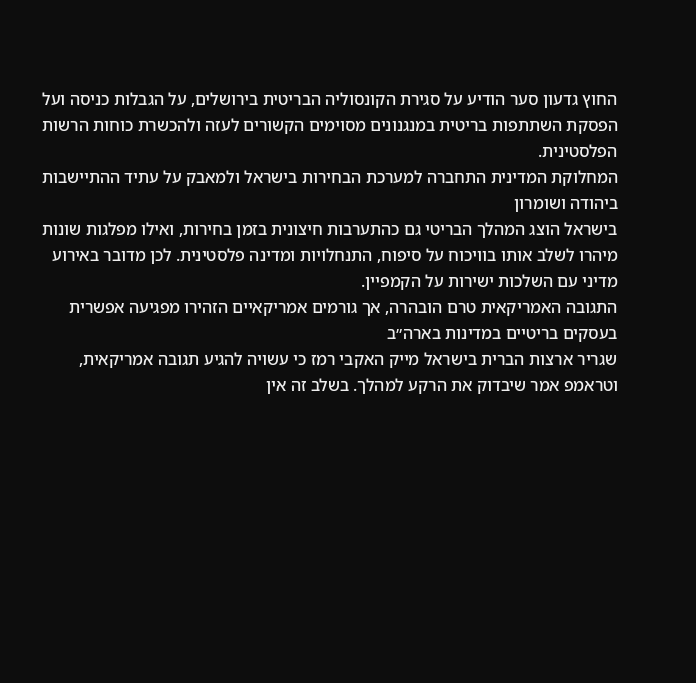החוץ גדעון סער הודיע על סגירת הקונסוליה הבריטית בירושלים, על הגבלות כניסה ועל הפסקת השתתפות בריטית במנגנונים מסוימים הקשורים לעזה ולהכשרת כוחות הרשות הפלסטינית.
המחלוקת המדינית התחברה למערכת הבחירות בישראל ולמאבק על עתיד ההתיישבות ביהודה ושומרון
בישראל הוצג המהלך הבריטי גם כהתערבות חיצונית בזמן בחירות, ואילו מפלגות שונות מיהרו לשלב אותו בוויכוח על סיפוח, התנחלויות ומדינה פלסטינית. לכן מדובר באירוע מדיני עם השלכות ישירות על הקמפיין.
התגובה האמריקאית טרם הובהרה, אך גורמים אמריקאיים הזהירו מפגיעה אפשרית בעסקים בריטיים במדינות בארה״ב
שגריר ארצות הברית בישראל מייק האקבי רמז כי עשויה להגיע תגובה אמריקאית, וטראמפ אמר שיבדוק את הרקע למהלך. בשלב זה אין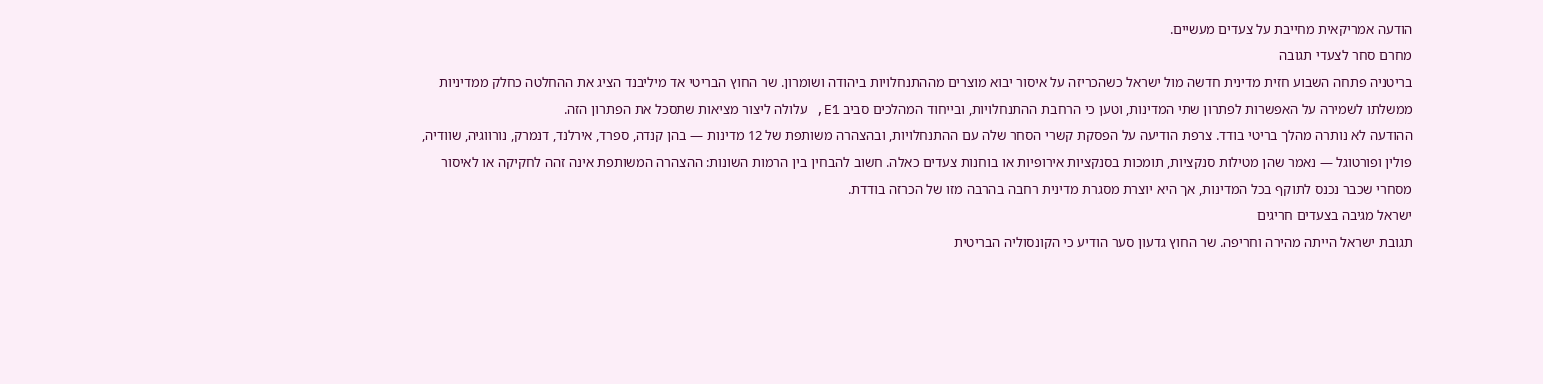הודעה אמריקאית מחייבת על צעדים מעשיים.
מחרם סחר לצעדי תגובה
בריטניה פתחה השבוע חזית מדינית חדשה מול ישראל כשהכריזה על איסור יבוא מוצרים מההתנחלויות ביהודה ושומרון. שר החוץ הבריטי אד מיליבנד הציג את ההחלטה כחלק ממדיניות ממשלתו לשמירה על האפשרות לפתרון שתי המדינות, וטען כי הרחבת ההתנחלויות, ובייחוד המהלכים סביב E1, עלולה ליצור מציאות שתסכל את הפתרון הזה.
ההודעה לא נותרה מהלך בריטי בודד. צרפת הודיעה על הפסקת קשרי הסחר שלה עם ההתנחלויות, ובהצהרה משותפת של 12 מדינות — בהן קנדה, ספרד, אירלנד, דנמרק, נורווגיה, שוודיה, פולין ופורטוגל — נאמר שהן מטילות סנקציות, תומכות בסנקציות אירופיות או בוחנות צעדים כאלה. חשוב להבחין בין הרמות השונות: ההצהרה המשותפת אינה זהה לחקיקה או לאיסור מסחרי שכבר נכנס לתוקף בכל המדינות, אך היא יוצרת מסגרת מדינית רחבה בהרבה מזו של הכרזה בודדת.
ישראל מגיבה בצעדים חריגים
תגובת ישראל הייתה מהירה וחריפה. שר החוץ גדעון סער הודיע כי הקונסוליה הבריטית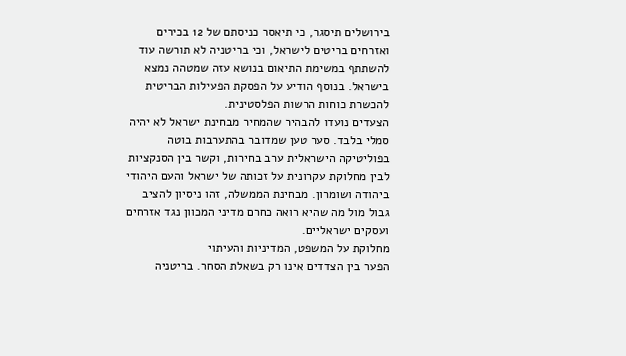בירושלים תיסגר, כי תיאסר כניסתם של 12 בכירים ואזרחים בריטים לישראל, וכי בריטניה לא תורשה עוד להשתתף במשימת התיאום בנושא עזה שמטהה נמצא בישראל. בנוסף הודיע על הפסקת הפעילות הבריטית להכשרת כוחות הרשות הפלסטינית.
הצעדים נועדו להבהיר שהמחיר מבחינת ישראל לא יהיה סמלי בלבד. סער טען שמדובר בהתערבות בוטה בפוליטיקה הישראלית ערב בחירות, וקשר בין הסנקציות לבין מחלוקת עקרונית על זכותה של ישראל והעם היהודי ביהודה ושומרון. מבחינת הממשלה, זהו ניסיון להציב גבול מול מה שהיא רואה כחרם מדיני המכוון נגד אזרחים ועסקים ישראליים.
מחלוקת על המשפט, המדיניות והעיתוי
הפער בין הצדדים אינו רק בשאלת הסחר. בריטניה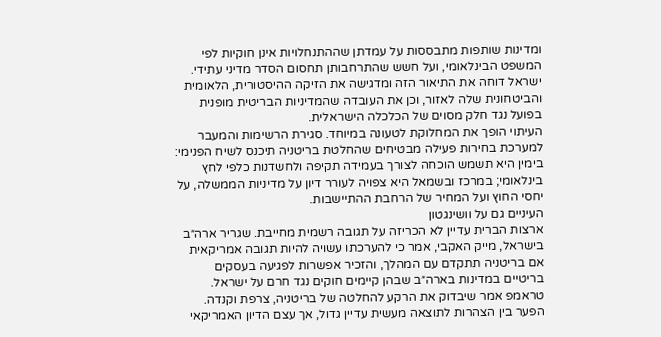ומדינות שותפות מתבססות על עמדתן שההתנחלויות אינן חוקיות לפי המשפט הבינלאומי, ועל חשש שהתרחבותן תחסום הסדר מדיני עתידי. ישראל דוחה את התיאור הזה ומדגישה את הזיקה ההיסטורית, הלאומית והביטחונית שלה לאזור, וכן את העובדה שהמדיניות הבריטית מופנית בפועל נגד חלק מסוים של הכלכלה הישראלית.
העיתוי הופך את המחלוקת לטעונה במיוחד. סגירת הרשימות והמעבר למערכת בחירות פעילה מבטיחים שהחלטת בריטניה תיכנס לשיח הפנימי: בימין היא תשמש הוכחה לצורך בעמידה תקיפה ולחשדנות כלפי לחץ בינלאומי; במרכז ובשמאל היא צפויה לעורר דיון על מדיניות הממשלה, על יחסי החוץ ועל המחיר של הרחבת ההתיישבות.
העיניים גם על וושינגטון
ארצות הברית עדיין לא הכריזה על תגובה רשמית מחייבת. שגריר ארה״ב בישראל, מייק האקבי, אמר כי להערכתו עשויה להיות תגובה אמריקאית אם בריטניה תתקדם עם המהלך, והזכיר אפשרות לפגיעה בעסקים בריטיים במדינות בארה״ב שבהן קיימים חוקים נגד חרם על ישראל. טראמפ אמר שיבדוק את הרקע להחלטה של בריטניה, צרפת וקנדה.
הפער בין הצהרות לתוצאה מעשית עדיין גדול, אך עצם הדיון האמריקאי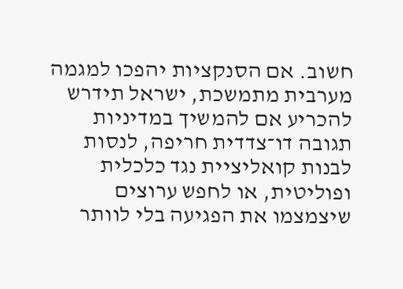חשוב. אם הסנקציות יהפכו למגמה מערבית מתמשכת, ישראל תידרש להכריע אם להמשיך במדיניות תגובה דו־צדדית חריפה, לנסות לבנות קואליציית נגד כלכלית ופוליטית, או לחפש ערוצים שיצמצמו את הפגיעה בלי לוותר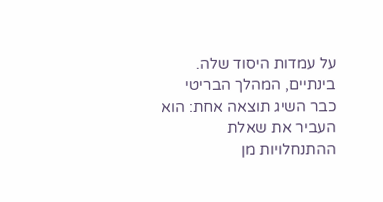על עמדות היסוד שלה.
בינתיים, המהלך הבריטי כבר השיג תוצאה אחת: הוא העביר את שאלת ההתנחלויות מן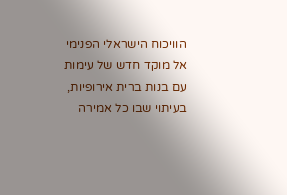הוויכוח הישראלי הפנימי אל מוקד חדש של עימות עם בנות ברית אירופיות, בעיתוי שבו כל אמירה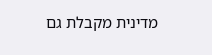מדינית מקבלת גם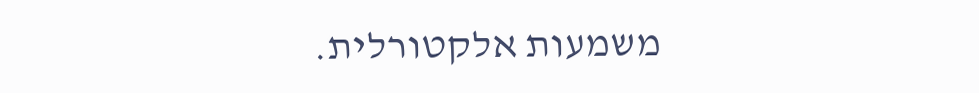משמעות אלקטורלית.